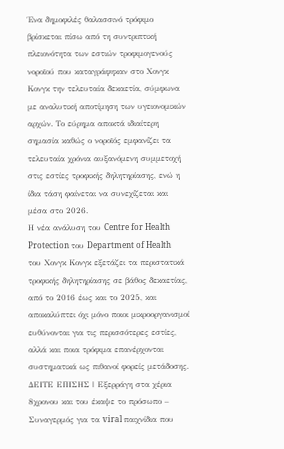Ένα δημοφιλές θαλασσινό τρόφιμο βρίσκεται πίσω από τη συντριπτική πλειονότητα των εστιών τροφιμογενούς νοροϊού που καταγράφηκαν στο Χονγκ Κονγκ την τελευταία δεκαετία, σύμφωνα με αναλυτική αποτίμηση των υγειονομικών αρχών. Το εύρημα αποκτά ιδιαίτερη σημασία καθώς ο νοροϊός εμφανίζει τα τελευταία χρόνια αυξανόμενη συμμετοχή στις εστίες τροφικής δηλητηρίασης, ενώ η ίδια τάση φαίνεται να συνεχίζεται και μέσα στο 2026.
Η νέα ανάλυση του Centre for Health Protection του Department of Health του Χονγκ Κονγκ εξετάζει τα περιστατικά τροφικής δηλητηρίασης σε βάθος δεκαετίας, από το 2016 έως και το 2025, και αποκαλύπτει όχι μόνο ποιοι μικροοργανισμοί ευθύνονται για τις περισσότερες εστίες, αλλά και ποια τρόφιμα επανέρχονται συστηματικά ως πιθανοί φορείς μετάδοσης.
ΔΕΙΤΕ ΕΠΙΣΗΣ | Εξερράγη στα χέρια 8χρονου και του έκαψε το πρόσωπο – Συναγερμός για τα viral παιχνίδια που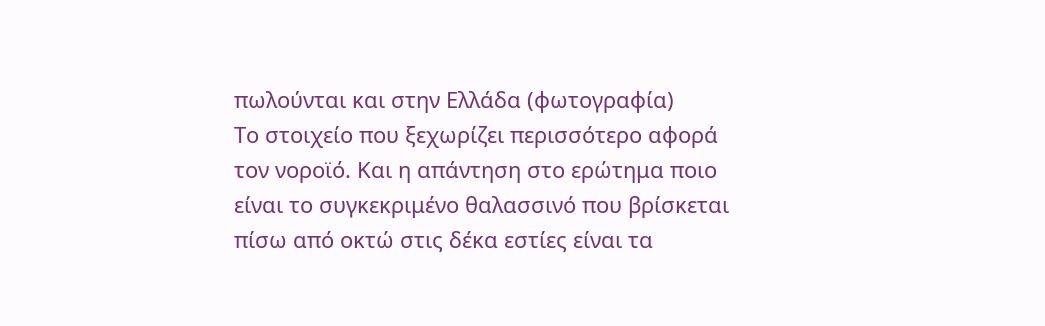πωλούνται και στην Ελλάδα (φωτογραφία)
Το στοιχείο που ξεχωρίζει περισσότερο αφορά τον νοροϊό. Και η απάντηση στο ερώτημα ποιο είναι το συγκεκριμένο θαλασσινό που βρίσκεται πίσω από οκτώ στις δέκα εστίες είναι τα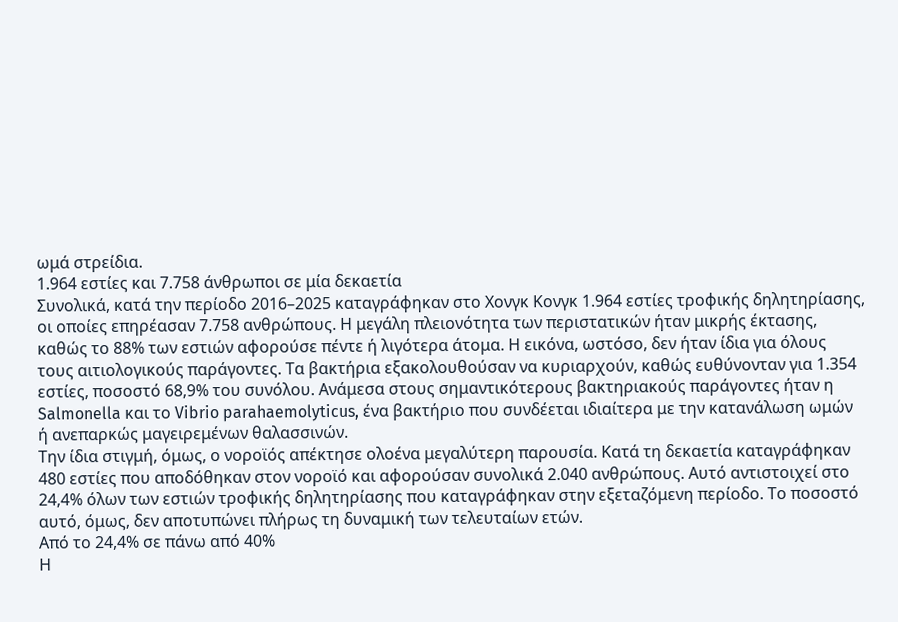ωμά στρείδια.
1.964 εστίες και 7.758 άνθρωποι σε μία δεκαετία
Συνολικά, κατά την περίοδο 2016–2025 καταγράφηκαν στο Χονγκ Κονγκ 1.964 εστίες τροφικής δηλητηρίασης, οι οποίες επηρέασαν 7.758 ανθρώπους. Η μεγάλη πλειονότητα των περιστατικών ήταν μικρής έκτασης, καθώς το 88% των εστιών αφορούσε πέντε ή λιγότερα άτομα. Η εικόνα, ωστόσο, δεν ήταν ίδια για όλους τους αιτιολογικούς παράγοντες. Τα βακτήρια εξακολουθούσαν να κυριαρχούν, καθώς ευθύνονταν για 1.354 εστίες, ποσοστό 68,9% του συνόλου. Ανάμεσα στους σημαντικότερους βακτηριακούς παράγοντες ήταν η Salmonella και το Vibrio parahaemolyticus, ένα βακτήριο που συνδέεται ιδιαίτερα με την κατανάλωση ωμών ή ανεπαρκώς μαγειρεμένων θαλασσινών.
Την ίδια στιγμή, όμως, ο νοροϊός απέκτησε ολοένα μεγαλύτερη παρουσία. Κατά τη δεκαετία καταγράφηκαν 480 εστίες που αποδόθηκαν στον νοροϊό και αφορούσαν συνολικά 2.040 ανθρώπους. Αυτό αντιστοιχεί στο 24,4% όλων των εστιών τροφικής δηλητηρίασης που καταγράφηκαν στην εξεταζόμενη περίοδο. Το ποσοστό αυτό, όμως, δεν αποτυπώνει πλήρως τη δυναμική των τελευταίων ετών.
Από το 24,4% σε πάνω από 40%
Η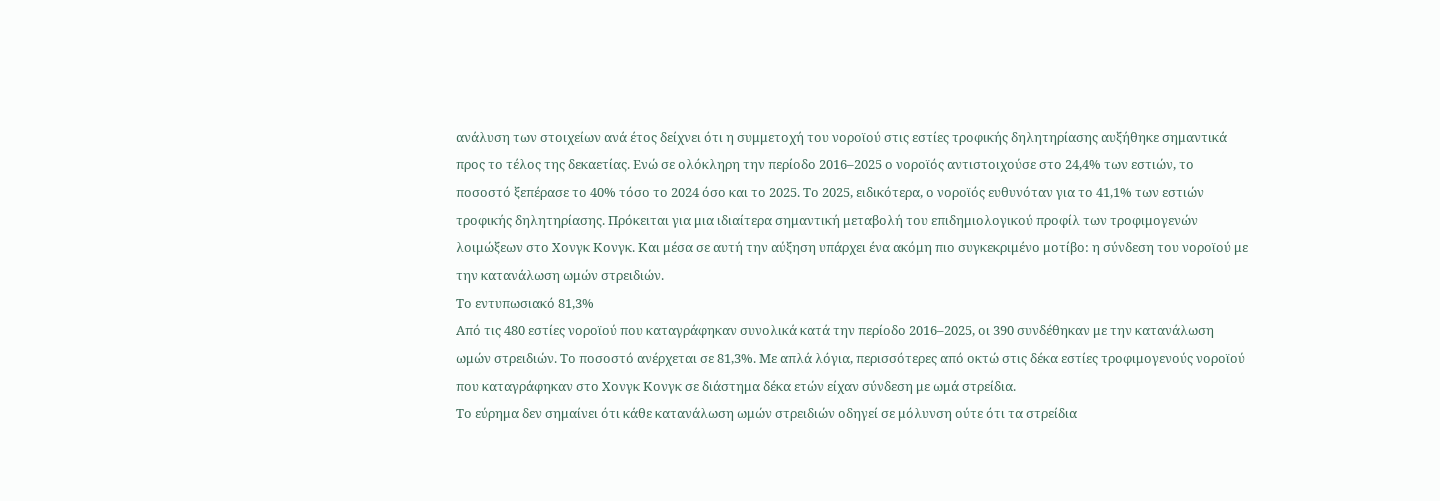ανάλυση των στοιχείων ανά έτος δείχνει ότι η συμμετοχή του νοροϊού στις εστίες τροφικής δηλητηρίασης αυξήθηκε σημαντικά προς το τέλος της δεκαετίας. Ενώ σε ολόκληρη την περίοδο 2016–2025 ο νοροϊός αντιστοιχούσε στο 24,4% των εστιών, το ποσοστό ξεπέρασε το 40% τόσο το 2024 όσο και το 2025. Το 2025, ειδικότερα, ο νοροϊός ευθυνόταν για το 41,1% των εστιών τροφικής δηλητηρίασης. Πρόκειται για μια ιδιαίτερα σημαντική μεταβολή του επιδημιολογικού προφίλ των τροφιμογενών λοιμώξεων στο Χονγκ Κονγκ. Και μέσα σε αυτή την αύξηση υπάρχει ένα ακόμη πιο συγκεκριμένο μοτίβο: η σύνδεση του νοροϊού με την κατανάλωση ωμών στρειδιών.
Το εντυπωσιακό 81,3%
Από τις 480 εστίες νοροϊού που καταγράφηκαν συνολικά κατά την περίοδο 2016–2025, οι 390 συνδέθηκαν με την κατανάλωση ωμών στρειδιών. Το ποσοστό ανέρχεται σε 81,3%. Με απλά λόγια, περισσότερες από οκτώ στις δέκα εστίες τροφιμογενούς νοροϊού που καταγράφηκαν στο Χονγκ Κονγκ σε διάστημα δέκα ετών είχαν σύνδεση με ωμά στρείδια.
Το εύρημα δεν σημαίνει ότι κάθε κατανάλωση ωμών στρειδιών οδηγεί σε μόλυνση ούτε ότι τα στρείδια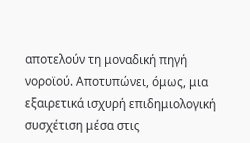αποτελούν τη μοναδική πηγή νοροϊού. Αποτυπώνει, όμως, μια εξαιρετικά ισχυρή επιδημιολογική συσχέτιση μέσα στις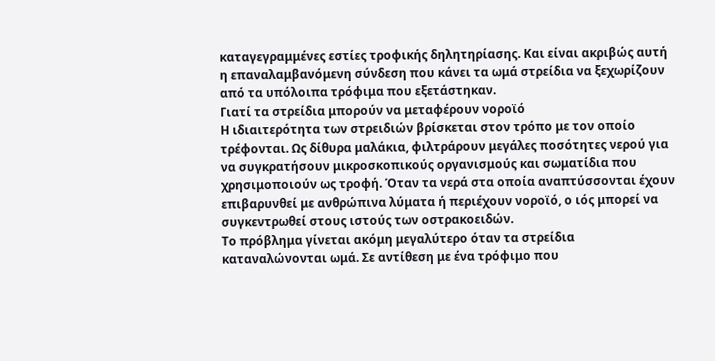καταγεγραμμένες εστίες τροφικής δηλητηρίασης. Και είναι ακριβώς αυτή η επαναλαμβανόμενη σύνδεση που κάνει τα ωμά στρείδια να ξεχωρίζουν από τα υπόλοιπα τρόφιμα που εξετάστηκαν.
Γιατί τα στρείδια μπορούν να μεταφέρουν νοροϊό
Η ιδιαιτερότητα των στρειδιών βρίσκεται στον τρόπο με τον οποίο τρέφονται. Ως δίθυρα μαλάκια, φιλτράρουν μεγάλες ποσότητες νερού για να συγκρατήσουν μικροσκοπικούς οργανισμούς και σωματίδια που χρησιμοποιούν ως τροφή. Όταν τα νερά στα οποία αναπτύσσονται έχουν επιβαρυνθεί με ανθρώπινα λύματα ή περιέχουν νοροϊό, ο ιός μπορεί να συγκεντρωθεί στους ιστούς των οστρακοειδών.
Το πρόβλημα γίνεται ακόμη μεγαλύτερο όταν τα στρείδια καταναλώνονται ωμά. Σε αντίθεση με ένα τρόφιμο που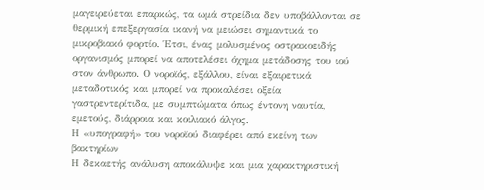μαγειρεύεται επαρκώς, τα ωμά στρείδια δεν υποβάλλονται σε θερμική επεξεργασία ικανή να μειώσει σημαντικά το μικροβιακό φορτίο. Έτσι, ένας μολυσμένος οστρακοειδής οργανισμός μπορεί να αποτελέσει όχημα μετάδοσης του ιού στον άνθρωπο. Ο νοροϊός, εξάλλου, είναι εξαιρετικά μεταδοτικός και μπορεί να προκαλέσει οξεία γαστρεντερίτιδα, με συμπτώματα όπως έντονη ναυτία, εμετούς, διάρροια και κοιλιακό άλγος.
Η «υπογραφή» του νοροϊού διαφέρει από εκείνη των βακτηρίων
Η δεκαετής ανάλυση αποκάλυψε και μια χαρακτηριστική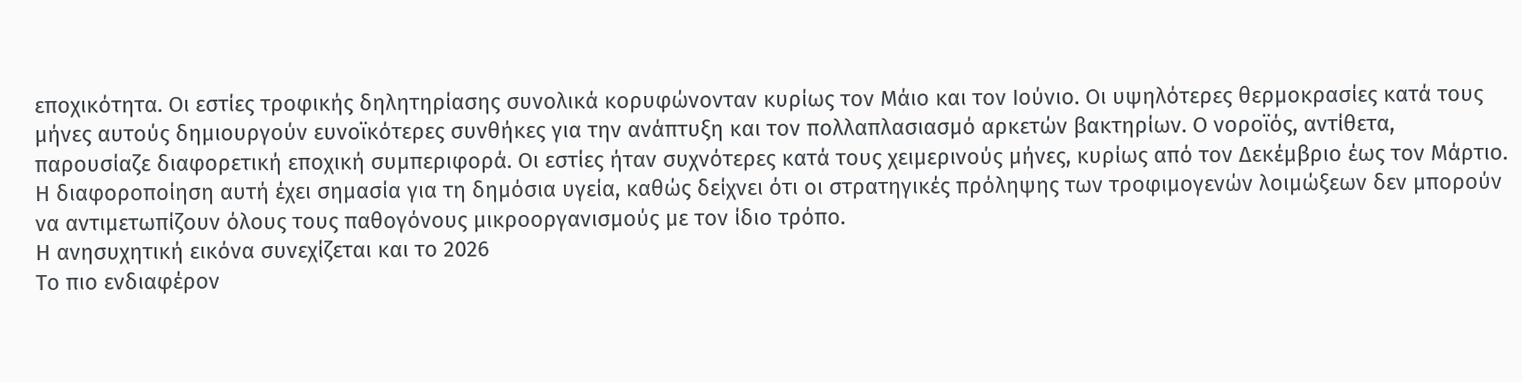εποχικότητα. Οι εστίες τροφικής δηλητηρίασης συνολικά κορυφώνονταν κυρίως τον Μάιο και τον Ιούνιο. Οι υψηλότερες θερμοκρασίες κατά τους μήνες αυτούς δημιουργούν ευνοϊκότερες συνθήκες για την ανάπτυξη και τον πολλαπλασιασμό αρκετών βακτηρίων. Ο νοροϊός, αντίθετα, παρουσίαζε διαφορετική εποχική συμπεριφορά. Οι εστίες ήταν συχνότερες κατά τους χειμερινούς μήνες, κυρίως από τον Δεκέμβριο έως τον Μάρτιο.
Η διαφοροποίηση αυτή έχει σημασία για τη δημόσια υγεία, καθώς δείχνει ότι οι στρατηγικές πρόληψης των τροφιμογενών λοιμώξεων δεν μπορούν να αντιμετωπίζουν όλους τους παθογόνους μικροοργανισμούς με τον ίδιο τρόπο.
Η ανησυχητική εικόνα συνεχίζεται και το 2026
Το πιο ενδιαφέρον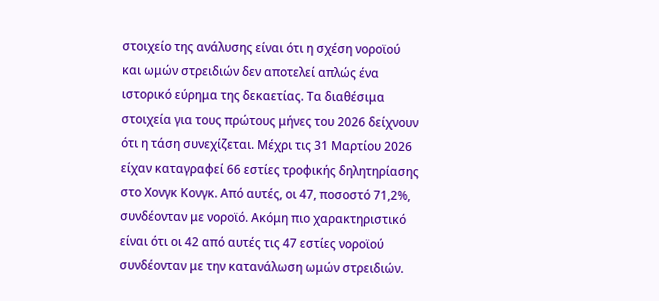στοιχείο της ανάλυσης είναι ότι η σχέση νοροϊού και ωμών στρειδιών δεν αποτελεί απλώς ένα ιστορικό εύρημα της δεκαετίας. Τα διαθέσιμα στοιχεία για τους πρώτους μήνες του 2026 δείχνουν ότι η τάση συνεχίζεται. Μέχρι τις 31 Μαρτίου 2026 είχαν καταγραφεί 66 εστίες τροφικής δηλητηρίασης στο Χονγκ Κονγκ. Από αυτές, οι 47, ποσοστό 71,2%, συνδέονταν με νοροϊό. Ακόμη πιο χαρακτηριστικό είναι ότι οι 42 από αυτές τις 47 εστίες νοροϊού συνδέονταν με την κατανάλωση ωμών στρειδιών.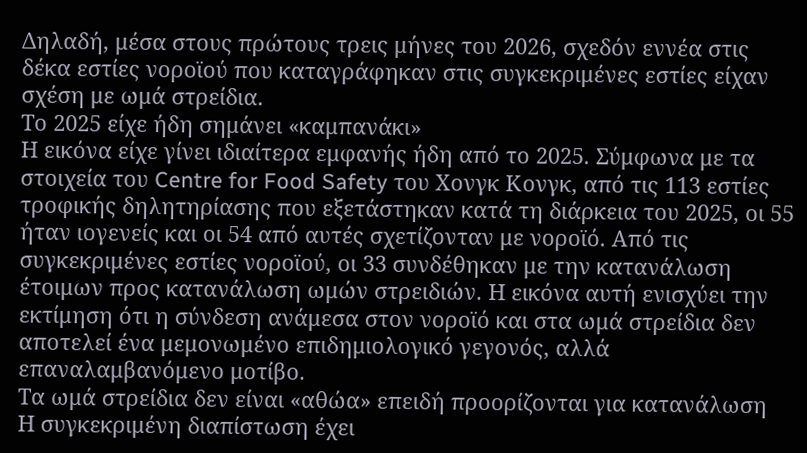Δηλαδή, μέσα στους πρώτους τρεις μήνες του 2026, σχεδόν εννέα στις δέκα εστίες νοροϊού που καταγράφηκαν στις συγκεκριμένες εστίες είχαν σχέση με ωμά στρείδια.
Το 2025 είχε ήδη σημάνει «καμπανάκι»
Η εικόνα είχε γίνει ιδιαίτερα εμφανής ήδη από το 2025. Σύμφωνα με τα στοιχεία του Centre for Food Safety του Χονγκ Κονγκ, από τις 113 εστίες τροφικής δηλητηρίασης που εξετάστηκαν κατά τη διάρκεια του 2025, οι 55 ήταν ιογενείς και οι 54 από αυτές σχετίζονταν με νοροϊό. Από τις συγκεκριμένες εστίες νοροϊού, οι 33 συνδέθηκαν με την κατανάλωση έτοιμων προς κατανάλωση ωμών στρειδιών. Η εικόνα αυτή ενισχύει την εκτίμηση ότι η σύνδεση ανάμεσα στον νοροϊό και στα ωμά στρείδια δεν αποτελεί ένα μεμονωμένο επιδημιολογικό γεγονός, αλλά επαναλαμβανόμενο μοτίβο.
Τα ωμά στρείδια δεν είναι «αθώα» επειδή προορίζονται για κατανάλωση
Η συγκεκριμένη διαπίστωση έχει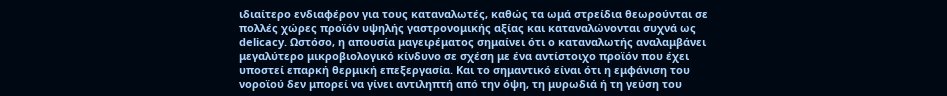ιδιαίτερο ενδιαφέρον για τους καταναλωτές, καθώς τα ωμά στρείδια θεωρούνται σε πολλές χώρες προϊόν υψηλής γαστρονομικής αξίας και καταναλώνονται συχνά ως delicacy. Ωστόσο, η απουσία μαγειρέματος σημαίνει ότι ο καταναλωτής αναλαμβάνει μεγαλύτερο μικροβιολογικό κίνδυνο σε σχέση με ένα αντίστοιχο προϊόν που έχει υποστεί επαρκή θερμική επεξεργασία. Και το σημαντικό είναι ότι η εμφάνιση του νοροϊού δεν μπορεί να γίνει αντιληπτή από την όψη, τη μυρωδιά ή τη γεύση του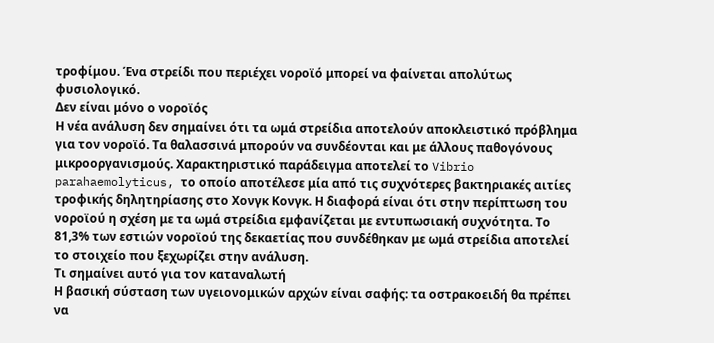τροφίμου. Ένα στρείδι που περιέχει νοροϊό μπορεί να φαίνεται απολύτως φυσιολογικό.
Δεν είναι μόνο ο νοροϊός
Η νέα ανάλυση δεν σημαίνει ότι τα ωμά στρείδια αποτελούν αποκλειστικό πρόβλημα για τον νοροϊό. Τα θαλασσινά μπορούν να συνδέονται και με άλλους παθογόνους μικροοργανισμούς. Χαρακτηριστικό παράδειγμα αποτελεί το Vibrio parahaemolyticus, το οποίο αποτέλεσε μία από τις συχνότερες βακτηριακές αιτίες τροφικής δηλητηρίασης στο Χονγκ Κονγκ. Η διαφορά είναι ότι στην περίπτωση του νοροϊού η σχέση με τα ωμά στρείδια εμφανίζεται με εντυπωσιακή συχνότητα. Το 81,3% των εστιών νοροϊού της δεκαετίας που συνδέθηκαν με ωμά στρείδια αποτελεί το στοιχείο που ξεχωρίζει στην ανάλυση.
Τι σημαίνει αυτό για τον καταναλωτή
Η βασική σύσταση των υγειονομικών αρχών είναι σαφής: τα οστρακοειδή θα πρέπει να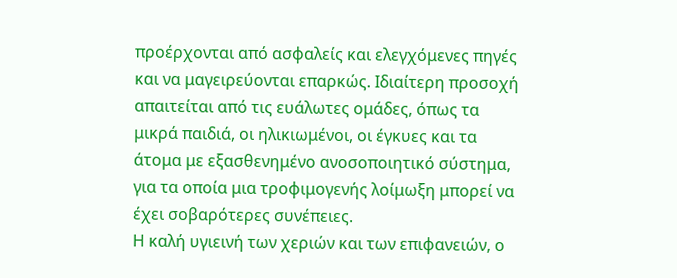προέρχονται από ασφαλείς και ελεγχόμενες πηγές και να μαγειρεύονται επαρκώς. Ιδιαίτερη προσοχή απαιτείται από τις ευάλωτες ομάδες, όπως τα μικρά παιδιά, οι ηλικιωμένοι, οι έγκυες και τα άτομα με εξασθενημένο ανοσοποιητικό σύστημα, για τα οποία μια τροφιμογενής λοίμωξη μπορεί να έχει σοβαρότερες συνέπειες.
Η καλή υγιεινή των χεριών και των επιφανειών, ο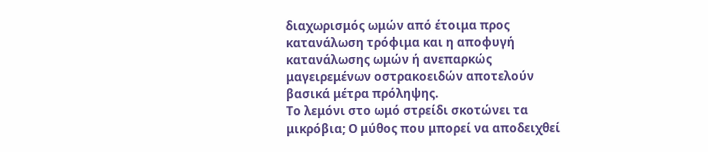διαχωρισμός ωμών από έτοιμα προς κατανάλωση τρόφιμα και η αποφυγή κατανάλωσης ωμών ή ανεπαρκώς μαγειρεμένων οστρακοειδών αποτελούν βασικά μέτρα πρόληψης.
Το λεμόνι στο ωμό στρείδι σκοτώνει τα μικρόβια; Ο μύθος που μπορεί να αποδειχθεί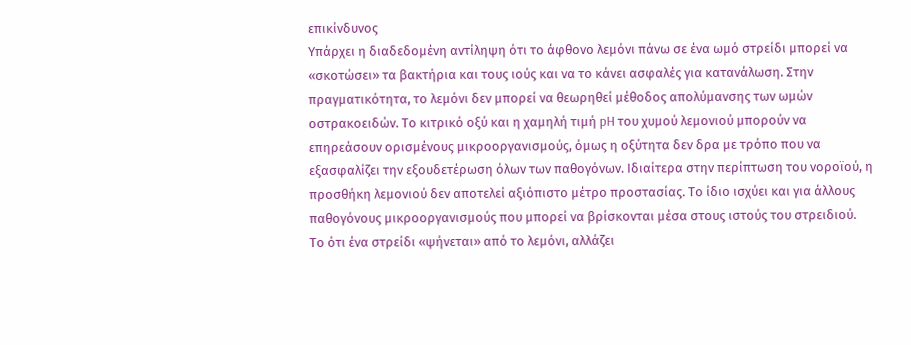επικίνδυνος
Υπάρχει η διαδεδομένη αντίληψη ότι το άφθονο λεμόνι πάνω σε ένα ωμό στρείδι μπορεί να «σκοτώσει» τα βακτήρια και τους ιούς και να το κάνει ασφαλές για κατανάλωση. Στην πραγματικότητα, το λεμόνι δεν μπορεί να θεωρηθεί μέθοδος απολύμανσης των ωμών οστρακοειδών. Το κιτρικό οξύ και η χαμηλή τιμή pH του χυμού λεμονιού μπορούν να επηρεάσουν ορισμένους μικροοργανισμούς, όμως η οξύτητα δεν δρα με τρόπο που να εξασφαλίζει την εξουδετέρωση όλων των παθογόνων. Ιδιαίτερα στην περίπτωση του νοροϊού, η προσθήκη λεμονιού δεν αποτελεί αξιόπιστο μέτρο προστασίας. Το ίδιο ισχύει και για άλλους παθογόνους μικροοργανισμούς που μπορεί να βρίσκονται μέσα στους ιστούς του στρειδιού. Το ότι ένα στρείδι «ψήνεται» από το λεμόνι, αλλάζει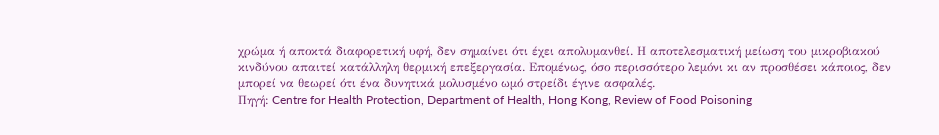χρώμα ή αποκτά διαφορετική υφή, δεν σημαίνει ότι έχει απολυμανθεί. Η αποτελεσματική μείωση του μικροβιακού κινδύνου απαιτεί κατάλληλη θερμική επεξεργασία. Επομένως, όσο περισσότερο λεμόνι κι αν προσθέσει κάποιος, δεν μπορεί να θεωρεί ότι ένα δυνητικά μολυσμένο ωμό στρείδι έγινε ασφαλές.
Πηγή: Centre for Health Protection, Department of Health, Hong Kong, Review of Food Poisoning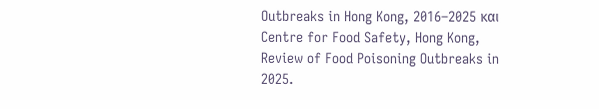Outbreaks in Hong Kong, 2016–2025 και Centre for Food Safety, Hong Kong, Review of Food Poisoning Outbreaks in 2025.